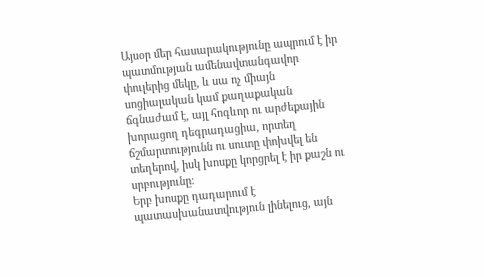Այսօր մեր հասարակությունը ապրում է իր պատմության ամենավտանգավոր փուլերից մեկը, և սա ոչ միայն սոցիալական կամ քաղաքական ճգնաժամ է, այլ հոգևոր ու արժեքային խորացող դեգրադացիա, որտեղ ճշմարտությունն ու սուտը փոխվել են տեղերով, իսկ խոսքը կորցրել է իր քաշն ու սրբությունը։
Երբ խոսքը դադարում է պատասխանատվություն լինելուց, այն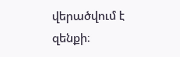վերածվում է զենքի։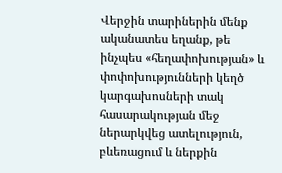Վերջին տարիներին մենք ականատես եղանք, թե ինչպես «հեղափոխության» և փոփոխությունների կեղծ կարգախոսների տակ հասարակության մեջ ներարկվեց ատելություն, բևեռացում և ներքին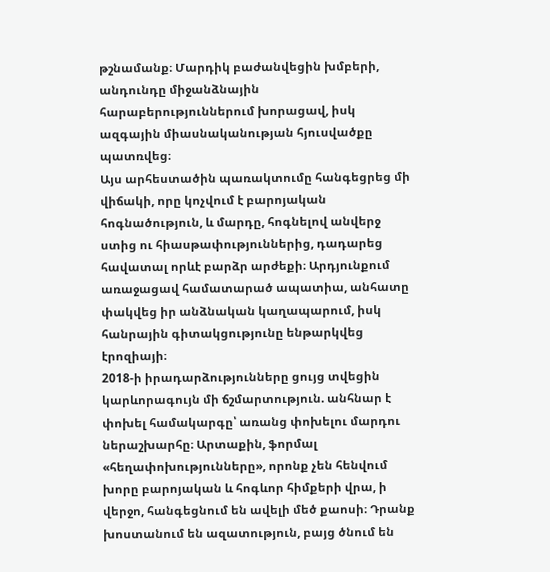թշնամանք։ Մարդիկ բաժանվեցին խմբերի, անդունդը միջանձնային հարաբերություններում խորացավ, իսկ ազգային միասնականության հյուսվածքը պատռվեց։
Այս արհեստածին պառակտումը հանգեցրեց մի վիճակի, որը կոչվում է բարոյական հոգնածություն, և մարդը, հոգնելով անվերջ ստից ու հիասթափություններից, դադարեց հավատալ որևէ բարձր արժեքի։ Արդյունքում առաջացավ համատարած ապատիա, անհատը փակվեց իր անձնական կաղապարում, իսկ հանրային գիտակցությունը ենթարկվեց էրոզիայի։
2018-ի իրադարձությունները ցույց տվեցին կարևորագույն մի ճշմարտություն. անհնար է փոխել համակարգը՝ առանց փոխելու մարդու ներաշխարհը։ Արտաքին, ֆորմալ «հեղափոխությունները», որոնք չեն հենվում խորը բարոյական և հոգևոր հիմքերի վրա, ի վերջո, հանգեցնում են ավելի մեծ քաոսի։ Դրանք խոստանում են ազատություն, բայց ծնում են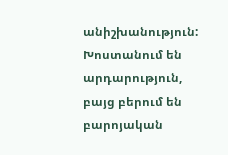անիշխանություն: Խոստանում են արդարություն, բայց բերում են բարոյական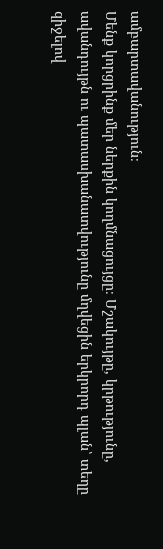ամբարտավանություն։
Մենք կորցրինք մեր ներքին կողմնացույցը։ Մշակույթը, կրթությունը, ավանդույթն ու պատասխանատվությունը մղվեցին երկրորդ պլան՝ տեղը զիջելով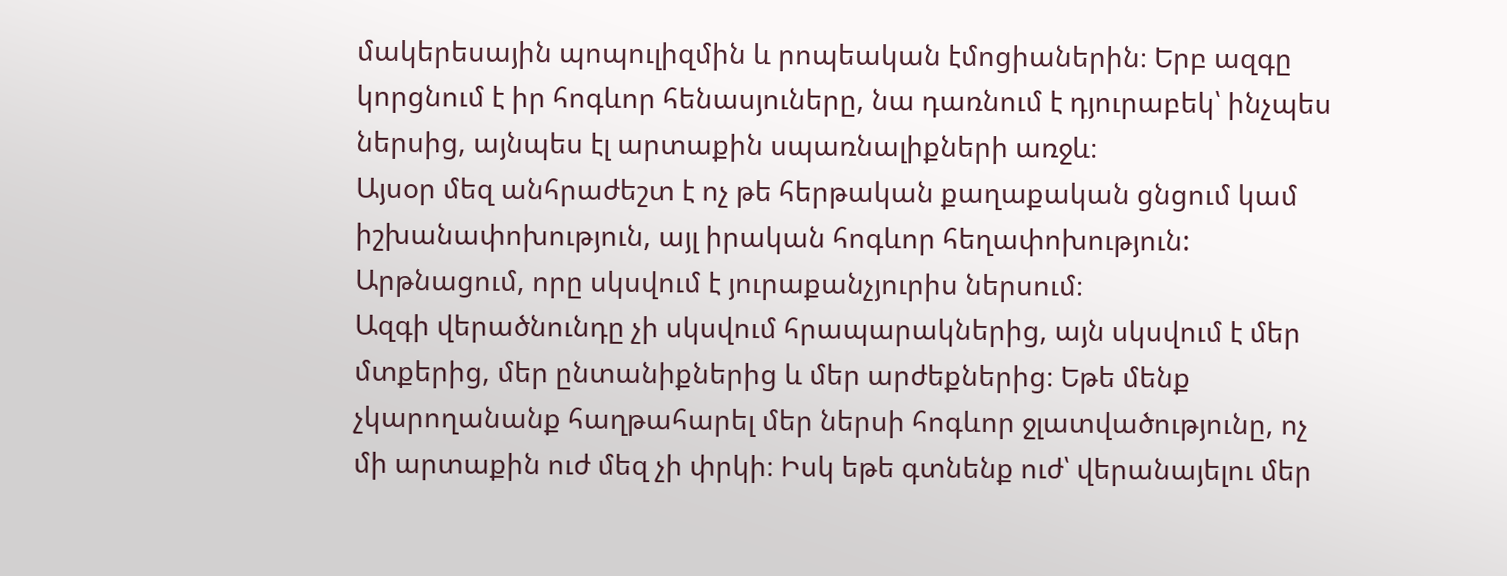մակերեսային պոպուլիզմին և րոպեական էմոցիաներին։ Երբ ազգը կորցնում է իր հոգևոր հենասյուները, նա դառնում է դյուրաբեկ՝ ինչպես ներսից, այնպես էլ արտաքին սպառնալիքների առջև։
Այսօր մեզ անհրաժեշտ է ոչ թե հերթական քաղաքական ցնցում կամ իշխանափոխություն, այլ իրական հոգևոր հեղափոխություն: Արթնացում, որը սկսվում է յուրաքանչյուրիս ներսում։
Ազգի վերածնունդը չի սկսվում հրապարակներից, այն սկսվում է մեր մտքերից, մեր ընտանիքներից և մեր արժեքներից։ Եթե մենք չկարողանանք հաղթահարել մեր ներսի հոգևոր ջլատվածությունը, ոչ մի արտաքին ուժ մեզ չի փրկի։ Իսկ եթե գտնենք ուժ՝ վերանայելու մեր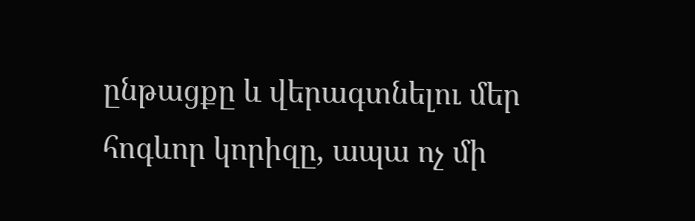ընթացքը և վերագտնելու մեր հոգևոր կորիզը, ապա ոչ մի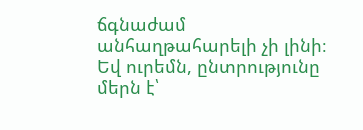ճգնաժամ անհաղթահարելի չի լինի։
Եվ ուրեմն, ընտրությունը մերն է՝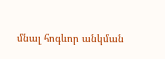մնալ հոգևոր անկման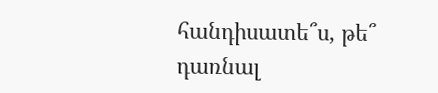հանդիսատե՞ս, թե՞ դառնալ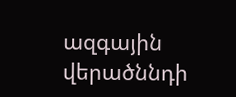ազգային վերածննդի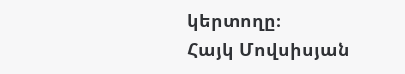կերտողը։
Հայկ Մովսիսյան